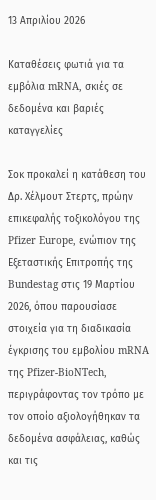13 Απριλίου 2026

Καταθέσεις φωτιά για τα εμβόλια mRNA, σκιές σε δεδομένα και βαριές καταγγελίες

Σοκ προκαλεί η κατάθεση του Δρ. Χέλμουτ Στερτς, πρώην επικεφαλής τοξικολόγου της Pfizer Europe, ενώπιον της Εξεταστικής Επιτροπής της Bundestag στις 19 Μαρτίου 2026, όπου παρουσίασε στοιχεία για τη διαδικασία έγκρισης του εμβολίου mRNA της Pfizer-BioNTech, περιγράφοντας τον τρόπο με τον οποίο αξιολογήθηκαν τα δεδομένα ασφάλειας, καθώς και τις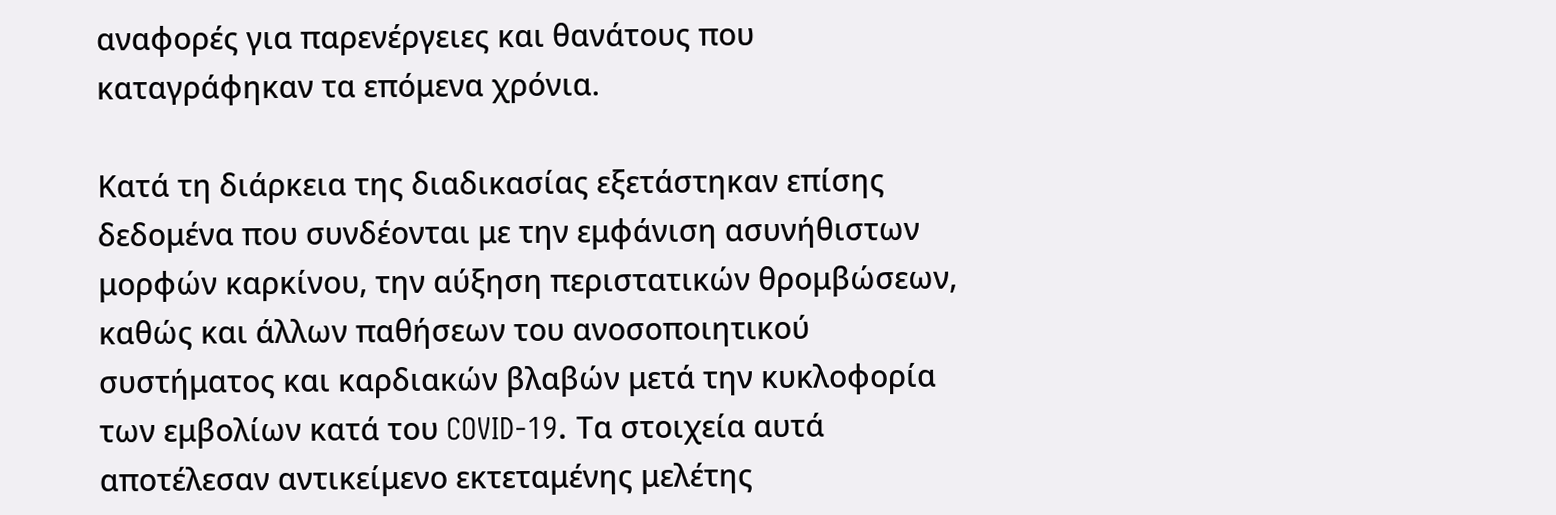αναφορές για παρενέργειες και θανάτους που καταγράφηκαν τα επόμενα χρόνια.

Κατά τη διάρκεια της διαδικασίας εξετάστηκαν επίσης δεδομένα που συνδέονται με την εμφάνιση ασυνήθιστων μορφών καρκίνου, την αύξηση περιστατικών θρομβώσεων, καθώς και άλλων παθήσεων του ανοσοποιητικού συστήματος και καρδιακών βλαβών μετά την κυκλοφορία των εμβολίων κατά του COVID-19. Τα στοιχεία αυτά αποτέλεσαν αντικείμενο εκτεταμένης μελέτης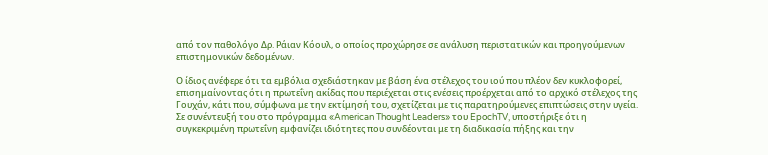από τον παθολόγο Δρ. Ράιαν Κόουλ, ο οποίος προχώρησε σε ανάλυση περιστατικών και προηγούμενων επιστημονικών δεδομένων.

Ο ίδιος ανέφερε ότι τα εμβόλια σχεδιάστηκαν με βάση ένα στέλεχος του ιού που πλέον δεν κυκλοφορεί, επισημαίνοντας ότι η πρωτεΐνη ακίδας που περιέχεται στις ενέσεις προέρχεται από το αρχικό στέλεχος της Γουχάν, κάτι που, σύμφωνα με την εκτίμησή του, σχετίζεται με τις παρατηρούμενες επιπτώσεις στην υγεία. Σε συνέντευξή του στο πρόγραμμα «American Thought Leaders» του EpochTV, υποστήριξε ότι η συγκεκριμένη πρωτεΐνη εμφανίζει ιδιότητες που συνδέονται με τη διαδικασία πήξης και την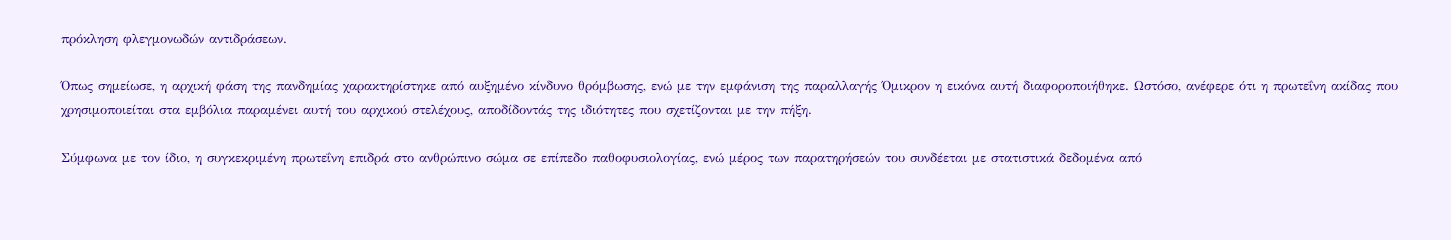πρόκληση φλεγμονωδών αντιδράσεων.

Όπως σημείωσε, η αρχική φάση της πανδημίας χαρακτηρίστηκε από αυξημένο κίνδυνο θρόμβωσης, ενώ με την εμφάνιση της παραλλαγής Όμικρον η εικόνα αυτή διαφοροποιήθηκε. Ωστόσο, ανέφερε ότι η πρωτεΐνη ακίδας που χρησιμοποιείται στα εμβόλια παραμένει αυτή του αρχικού στελέχους, αποδίδοντάς της ιδιότητες που σχετίζονται με την πήξη.

Σύμφωνα με τον ίδιο, η συγκεκριμένη πρωτεΐνη επιδρά στο ανθρώπινο σώμα σε επίπεδο παθοφυσιολογίας, ενώ μέρος των παρατηρήσεών του συνδέεται με στατιστικά δεδομένα από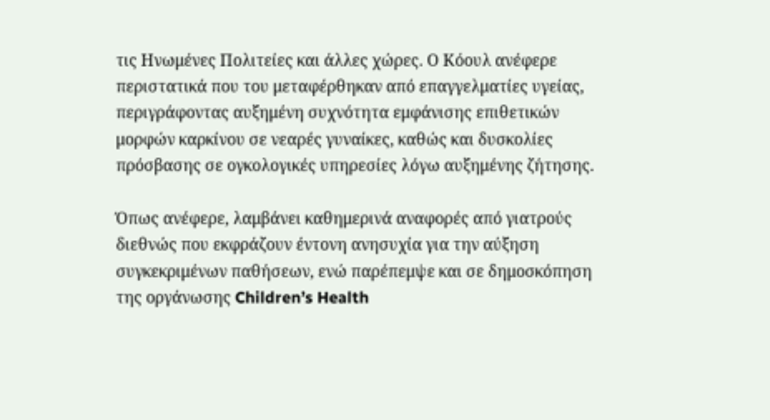τις Ηνωμένες Πολιτείες και άλλες χώρες. Ο Κόουλ ανέφερε περιστατικά που του μεταφέρθηκαν από επαγγελματίες υγείας, περιγράφοντας αυξημένη συχνότητα εμφάνισης επιθετικών μορφών καρκίνου σε νεαρές γυναίκες, καθώς και δυσκολίες πρόσβασης σε ογκολογικές υπηρεσίες λόγω αυξημένης ζήτησης.

Όπως ανέφερε, λαμβάνει καθημερινά αναφορές από γιατρούς διεθνώς που εκφράζουν έντονη ανησυχία για την αύξηση συγκεκριμένων παθήσεων, ενώ παρέπεμψε και σε δημοσκόπηση της οργάνωσης Children’s Health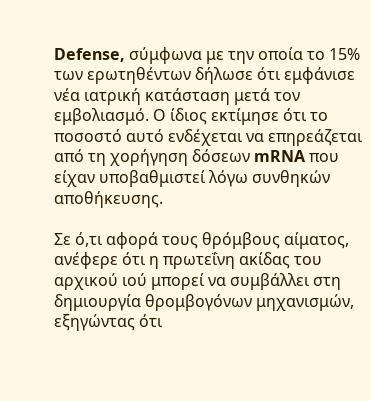Defense, σύμφωνα με την οποία το 15% των ερωτηθέντων δήλωσε ότι εμφάνισε νέα ιατρική κατάσταση μετά τον εμβολιασμό. Ο ίδιος εκτίμησε ότι το ποσοστό αυτό ενδέχεται να επηρεάζεται από τη χορήγηση δόσεων mRNA που είχαν υποβαθμιστεί λόγω συνθηκών αποθήκευσης.

Σε ό,τι αφορά τους θρόμβους αίματος, ανέφερε ότι η πρωτεΐνη ακίδας του αρχικού ιού μπορεί να συμβάλλει στη δημιουργία θρομβογόνων μηχανισμών, εξηγώντας ότι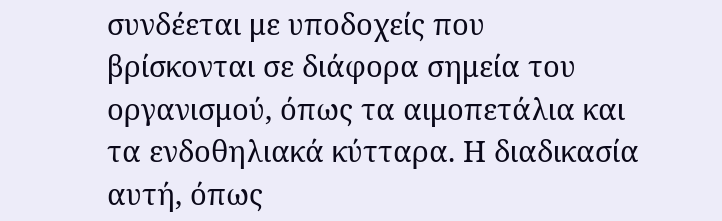συνδέεται με υποδοχείς που βρίσκονται σε διάφορα σημεία του οργανισμού, όπως τα αιμοπετάλια και τα ενδοθηλιακά κύτταρα. Η διαδικασία αυτή, όπως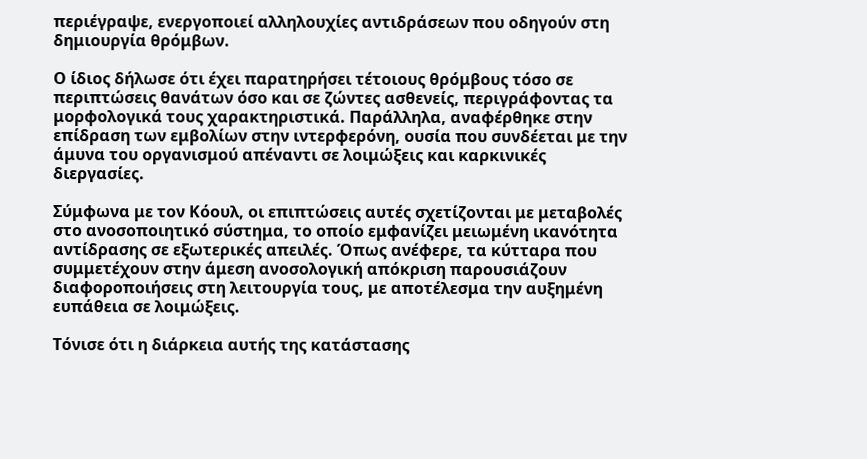περιέγραψε, ενεργοποιεί αλληλουχίες αντιδράσεων που οδηγούν στη δημιουργία θρόμβων.

Ο ίδιος δήλωσε ότι έχει παρατηρήσει τέτοιους θρόμβους τόσο σε περιπτώσεις θανάτων όσο και σε ζώντες ασθενείς, περιγράφοντας τα μορφολογικά τους χαρακτηριστικά. Παράλληλα, αναφέρθηκε στην επίδραση των εμβολίων στην ιντερφερόνη, ουσία που συνδέεται με την άμυνα του οργανισμού απέναντι σε λοιμώξεις και καρκινικές διεργασίες.

Σύμφωνα με τον Κόουλ, οι επιπτώσεις αυτές σχετίζονται με μεταβολές στο ανοσοποιητικό σύστημα, το οποίο εμφανίζει μειωμένη ικανότητα αντίδρασης σε εξωτερικές απειλές. Όπως ανέφερε, τα κύτταρα που συμμετέχουν στην άμεση ανοσολογική απόκριση παρουσιάζουν διαφοροποιήσεις στη λειτουργία τους, με αποτέλεσμα την αυξημένη ευπάθεια σε λοιμώξεις.

Τόνισε ότι η διάρκεια αυτής της κατάστασης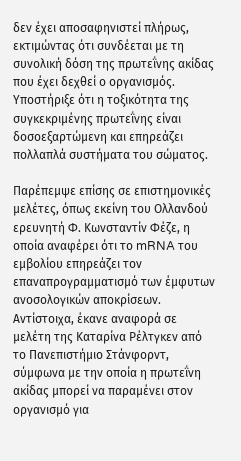δεν έχει αποσαφηνιστεί πλήρως, εκτιμώντας ότι συνδέεται με τη συνολική δόση της πρωτεΐνης ακίδας που έχει δεχθεί ο οργανισμός. Υποστήριξε ότι η τοξικότητα της συγκεκριμένης πρωτεΐνης είναι δοσοεξαρτώμενη και επηρεάζει πολλαπλά συστήματα του σώματος.

Παρέπεμψε επίσης σε επιστημονικές μελέτες, όπως εκείνη του Ολλανδού ερευνητή Φ. Κωνσταντίν Φέζε, η οποία αναφέρει ότι το mRNA του εμβολίου επηρεάζει τον επαναπρογραμματισμό των έμφυτων ανοσολογικών αποκρίσεων. Αντίστοιχα, έκανε αναφορά σε μελέτη της Καταρίνα Ρέλτγκεν από το Πανεπιστήμιο Στάνφορντ, σύμφωνα με την οποία η πρωτεΐνη ακίδας μπορεί να παραμένει στον οργανισμό για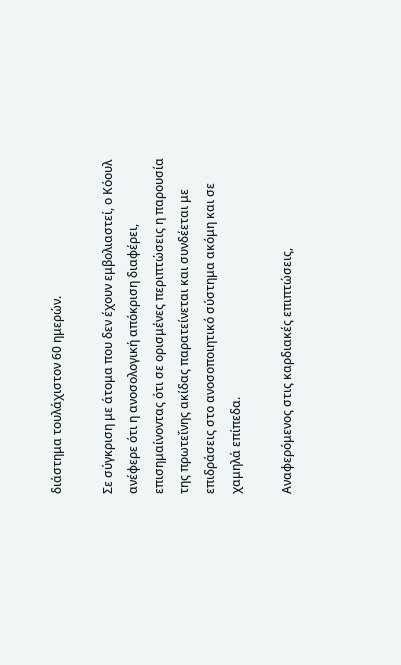διάστημα τουλάχιστον 60 ημερών.

Σε σύγκριση με άτομα που δεν έχουν εμβολιαστεί, ο Κόουλ ανέφερε ότι η ανοσολογική απόκριση διαφέρει, επισημαίνοντας ότι σε ορισμένες περιπτώσεις η παρουσία της πρωτεΐνης ακίδας παρατείνεται και συνδέεται με επιδράσεις στο ανοσοποιητικό σύστημα ακόμη και σε χαμηλά επίπεδα.

Αναφερόμενος στις καρδιακές επιπτώσεις,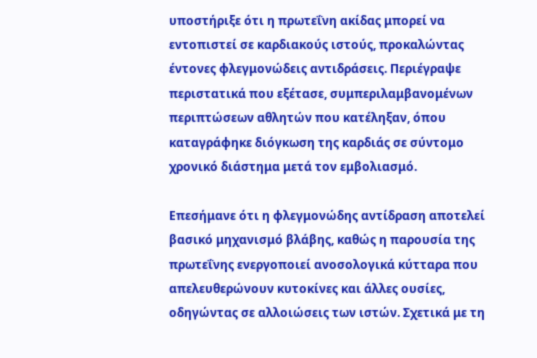υποστήριξε ότι η πρωτεΐνη ακίδας μπορεί να εντοπιστεί σε καρδιακούς ιστούς, προκαλώντας έντονες φλεγμονώδεις αντιδράσεις. Περιέγραψε περιστατικά που εξέτασε, συμπεριλαμβανομένων περιπτώσεων αθλητών που κατέληξαν, όπου καταγράφηκε διόγκωση της καρδιάς σε σύντομο χρονικό διάστημα μετά τον εμβολιασμό.

Επεσήμανε ότι η φλεγμονώδης αντίδραση αποτελεί βασικό μηχανισμό βλάβης, καθώς η παρουσία της πρωτεΐνης ενεργοποιεί ανοσολογικά κύτταρα που απελευθερώνουν κυτοκίνες και άλλες ουσίες, οδηγώντας σε αλλοιώσεις των ιστών. Σχετικά με τη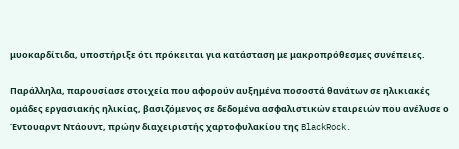μυοκαρδίτιδα, υποστήριξε ότι πρόκειται για κατάσταση με μακροπρόθεσμες συνέπειες.

Παράλληλα, παρουσίασε στοιχεία που αφορούν αυξημένα ποσοστά θανάτων σε ηλικιακές ομάδες εργασιακής ηλικίας, βασιζόμενος σε δεδομένα ασφαλιστικών εταιρειών που ανέλυσε ο Έντουαρντ Ντάουντ, πρώην διαχειριστής χαρτοφυλακίου της BlackRock.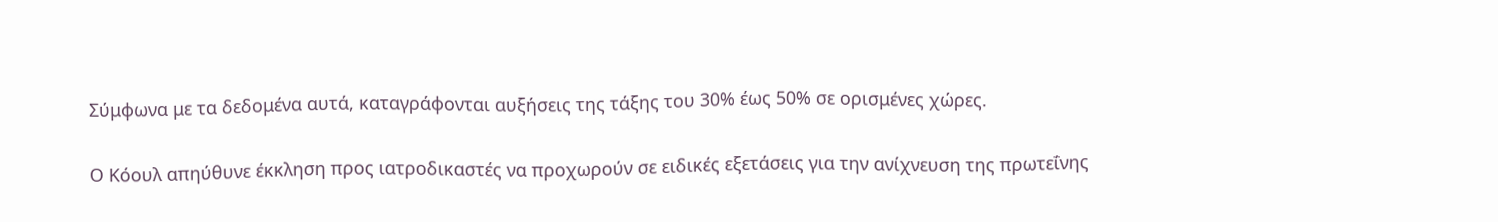Σύμφωνα με τα δεδομένα αυτά, καταγράφονται αυξήσεις της τάξης του 30% έως 50% σε ορισμένες χώρες.

Ο Κόουλ απηύθυνε έκκληση προς ιατροδικαστές να προχωρούν σε ειδικές εξετάσεις για την ανίχνευση της πρωτεΐνης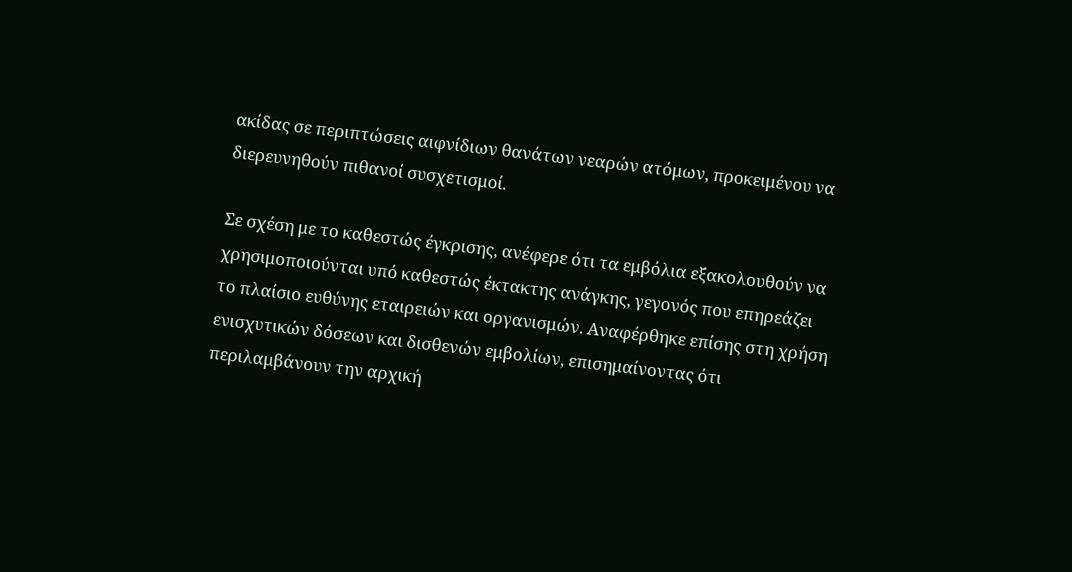ακίδας σε περιπτώσεις αιφνίδιων θανάτων νεαρών ατόμων, προκειμένου να διερευνηθούν πιθανοί συσχετισμοί.

Σε σχέση με το καθεστώς έγκρισης, ανέφερε ότι τα εμβόλια εξακολουθούν να χρησιμοποιούνται υπό καθεστώς έκτακτης ανάγκης, γεγονός που επηρεάζει το πλαίσιο ευθύνης εταιρειών και οργανισμών. Αναφέρθηκε επίσης στη χρήση ενισχυτικών δόσεων και δισθενών εμβολίων, επισημαίνοντας ότι περιλαμβάνουν την αρχική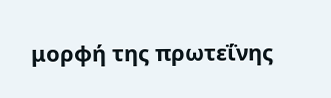μορφή της πρωτεΐνης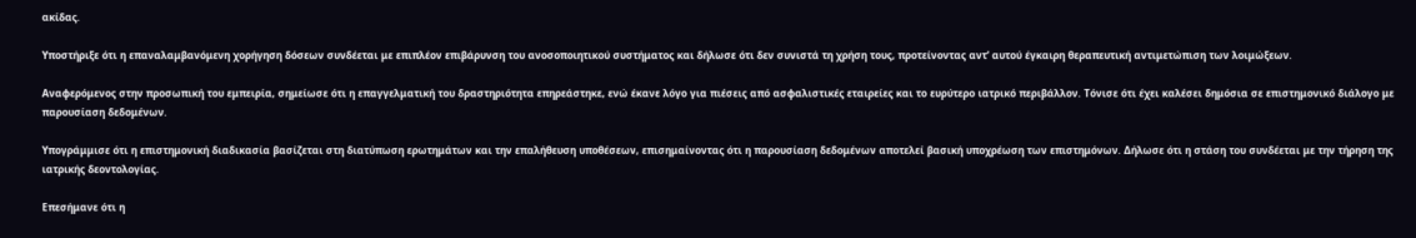ακίδας.

Υποστήριξε ότι η επαναλαμβανόμενη χορήγηση δόσεων συνδέεται με επιπλέον επιβάρυνση του ανοσοποιητικού συστήματος και δήλωσε ότι δεν συνιστά τη χρήση τους, προτείνοντας αντ’ αυτού έγκαιρη θεραπευτική αντιμετώπιση των λοιμώξεων.

Αναφερόμενος στην προσωπική του εμπειρία, σημείωσε ότι η επαγγελματική του δραστηριότητα επηρεάστηκε, ενώ έκανε λόγο για πιέσεις από ασφαλιστικές εταιρείες και το ευρύτερο ιατρικό περιβάλλον. Τόνισε ότι έχει καλέσει δημόσια σε επιστημονικό διάλογο με παρουσίαση δεδομένων.

Υπογράμμισε ότι η επιστημονική διαδικασία βασίζεται στη διατύπωση ερωτημάτων και την επαλήθευση υποθέσεων, επισημαίνοντας ότι η παρουσίαση δεδομένων αποτελεί βασική υποχρέωση των επιστημόνων. Δήλωσε ότι η στάση του συνδέεται με την τήρηση της ιατρικής δεοντολογίας.

Επεσήμανε ότι η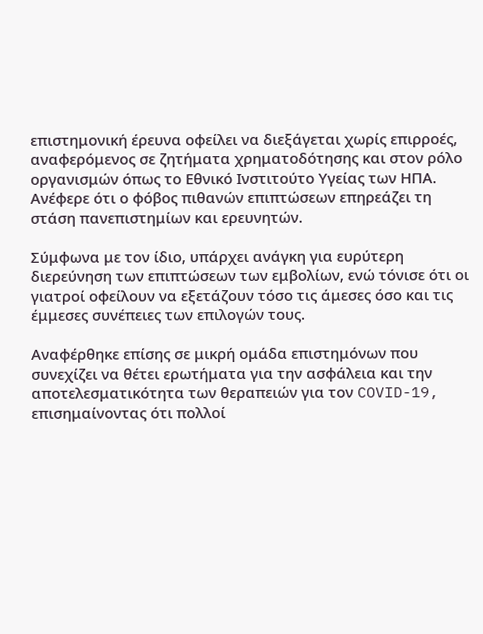επιστημονική έρευνα οφείλει να διεξάγεται χωρίς επιρροές, αναφερόμενος σε ζητήματα χρηματοδότησης και στον ρόλο οργανισμών όπως το Εθνικό Ινστιτούτο Υγείας των ΗΠΑ. Ανέφερε ότι ο φόβος πιθανών επιπτώσεων επηρεάζει τη στάση πανεπιστημίων και ερευνητών.

Σύμφωνα με τον ίδιο, υπάρχει ανάγκη για ευρύτερη διερεύνηση των επιπτώσεων των εμβολίων, ενώ τόνισε ότι οι γιατροί οφείλουν να εξετάζουν τόσο τις άμεσες όσο και τις έμμεσες συνέπειες των επιλογών τους.

Αναφέρθηκε επίσης σε μικρή ομάδα επιστημόνων που συνεχίζει να θέτει ερωτήματα για την ασφάλεια και την αποτελεσματικότητα των θεραπειών για τον COVID-19, επισημαίνοντας ότι πολλοί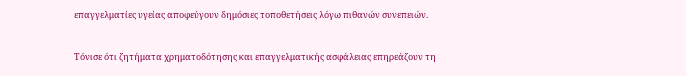επαγγελματίες υγείας αποφεύγουν δημόσιες τοποθετήσεις λόγω πιθανών συνεπειών.

Τόνισε ότι ζητήματα χρηματοδότησης και επαγγελματικής ασφάλειας επηρεάζουν τη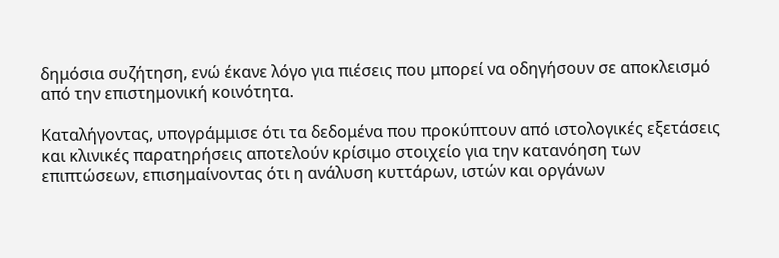δημόσια συζήτηση, ενώ έκανε λόγο για πιέσεις που μπορεί να οδηγήσουν σε αποκλεισμό από την επιστημονική κοινότητα.

Καταλήγοντας, υπογράμμισε ότι τα δεδομένα που προκύπτουν από ιστολογικές εξετάσεις και κλινικές παρατηρήσεις αποτελούν κρίσιμο στοιχείο για την κατανόηση των επιπτώσεων, επισημαίνοντας ότι η ανάλυση κυττάρων, ιστών και οργάνων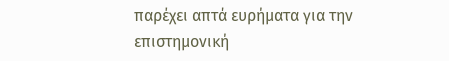παρέχει απτά ευρήματα για την επιστημονική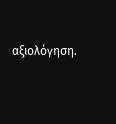αξιολόγηση.